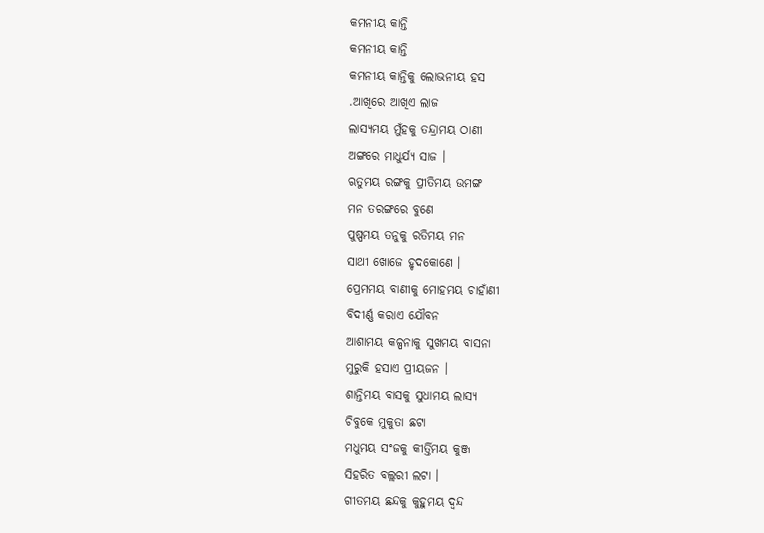କମନୀୟ କାନ୍ତି
କମନୀୟ କାନ୍ତି
କମନୀୟ କାନ୍ତିକୁ ଲୋଭନୀୟ ହସ
.ଆଖିରେ ଆଖିଏ ଲାଜ
ଲାସ୍ୟମୟ ମୁଁହକୁ ତନ୍ଦ୍ରାମୟ ଠାଣୀ
ଅଙ୍ଗରେ ମାଧୁର୍ଯ୍ୟ ସାଜ ।
ଋତୁମୟ ରଙ୍ଗକୁ ପ୍ରୀତିମୟ ଉମଙ୍ଗ
ମନ ତରଙ୍ଗରେ ବୁଣେ
ପୁଷ୍ପମୟ ତନୁକୁ ରତିମୟ ମନ
ସାଥୀ ଖୋଜେ ହୃଦକୋଣେ ।
ପ୍ରେମମୟ ବାଣୀକୁ ମୋହମୟ ଚାହାଁଣୀ
ବିଦୀର୍ଣ୍ଣ କରାଏ ଯୌବନ
ଆଶାମୟ କଳ୍ପନାକୁ ସୁଖମୟ ବାସନା
ମୁରୁକି ହସାଏ ପ୍ରୀୟଜନ ।
ଶାନ୍ତିମୟ ବାସକୁ ସୁଧାମୟ ଲାସ୍ୟ
ଚିବୁକେ ମୁକୁତା ଛଟା
ମଧୁମୟ ସଂଜକୁ କୀର୍ତ୍ତିମୟ କୁଞ୍ଜ
ସିହରିତ ବଲ୍ଲରୀ ଲଟା ।
ଗୀତମୟ ଛନ୍ଦକୁ କୁହୁମୟ ଦ୍ଵନ୍ଦ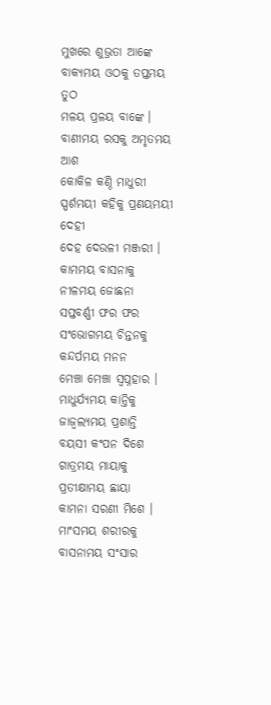ମୁଖରେ ଶୁଭ୍ରତା ଆଙ୍କେ
ବାକ୍ୟମୟ ଓଠକୁ ତପ୍ତମୟ ତୁଠ
ମଳୟ ପ୍ରଳୟ ବାଙ୍କେ ।
ବାଣୀମୟ ରସକୁ ଅମୃତମୟ ଆଶ
କୋକିଳ କଣ୍ଠି ମାଧୁରୀ
ସ୍ପର୍ଶମୟୀ କହିକୁ ପ୍ରଣୟମୟୀ ଦେହୀ
ଦେହ ଦେଉଳୀ ମଞ୍ଜରୀ ।
କାମମୟ ବାସନାକୁ ନୀଳମୟ ଜୋଛନା
ସପ୍ତବର୍ଣ୍ଣୀ ଫର ଫର
ସଂଭୋଗମୟ ଚିନ୍ତନକୁ କନ୍ଦର୍ପମୟ ମନନ
ମେଞ୍ଚା ମେଞ୍ଚା ସ୍ୱପ୍ନହାର ।
ମାଧୁର୍ଯ୍ୟମୟ କାନ୍ତିକୁ ଜାଜ୍ୱଲ୍ୟମୟ ପ୍ରଶାନ୍ତି
ବୟସୀ କଂପନ ଦିଶେ
ଗାତ୍ରମୟ ମାୟାକୁ ପ୍ରତୀକ୍ଷାମୟ ଛାୟା
କାମନା ସରଣୀ ମିଶେ ।
ମାଂସମୟ ଶରୀରକୁ ବାସନାମୟ ସଂସାର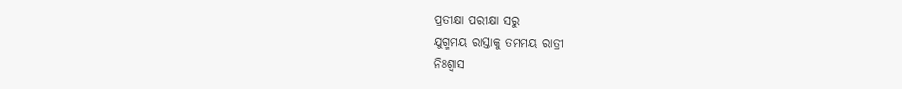ପ୍ରତୀକ୍ଷା ପରୀକ୍ଷା ସରୁ
ଯୁଗ୍ମମୟ ରାସ୍ତାକୁ ତମମୟ ରାତ୍ରୀ
ନିଃଶ୍ୱାସ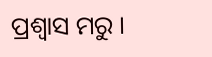ପ୍ରଶ୍ଵାସ ମରୁ ।